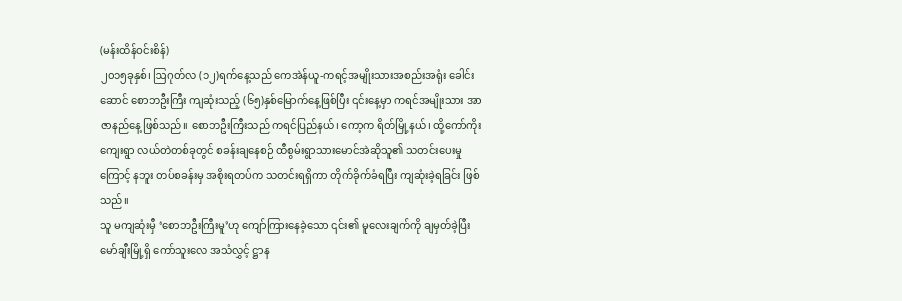(မန်းထိန်ဝင်းစိန်)
၂၀၁၅ခုနှစ်၊ ဩဂုတ်လ (၁၂)ရက်နေ့သည် ကေအဲန်ယူ-ကရင့်အမျိုးသားအစည်းအရုံး ခေါင်းဆောင် စောဘဦးကြီး ကျဆုံးသည့် (၆၅)နှစ်မြောက်နေ့ဖြစ်ပြီး ၎င်းနေ့မှာ ကရင်အမျိုးသား အာဇာနည်နေ့ ဖြစ်သည်။ စောဘဦးကြီးသည် ကရင်ပြည်နယ်၊ ကော့က ရိတ်မြို့နယ်၊ ထို့ကော်ကိုးကျေးရွာ လယ်တဲတစ်ခုတွင် စခန်းချနေစဉ် ထီစွမ်းရွာသားမောင်အဲဆိုသူ၏ သတင်းပေးမှုကြောင့် နဘူး တပ်စခန်းမှ အစိုးရတပ်က သတင်းရရှိကာ တိုက်ခိုက်ခံရပြီး ကျဆုံးခဲ့ရခြင်း ဖြစ်သည်။
သူ မကျဆုံးမှီ ‘စောဘဦးကြီးမူ’ဟု ကျော်ကြားနေခဲ့သော ၎င်း၏ မူလေးချက်ကို ချမှတ်ခဲ့ပြီး မော်ချီးမြို့ရှိ ကော်သူးလေ အသံလွှင့် ဋ္ဌာန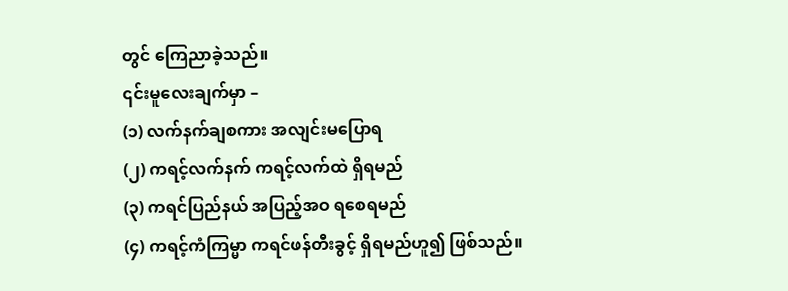တွင် ကြေညာခဲ့သည်။
၎င်းမူလေးချက်မှာ –
(၁) လက်နက်ချစကား အလျင်းမပြောရ
(၂) ကရင့်လက်နက် ကရင့်လက်ထဲ ရှိရမည်
(၃) ကရင်ပြည်နယ် အပြည့်အဝ ရစေရမည်
(၄) ကရင့်ကံကြမ္မာ ကရင်ဖန်တီးခွင့် ရှိရမည်ဟူ၍ ဖြစ်သည်။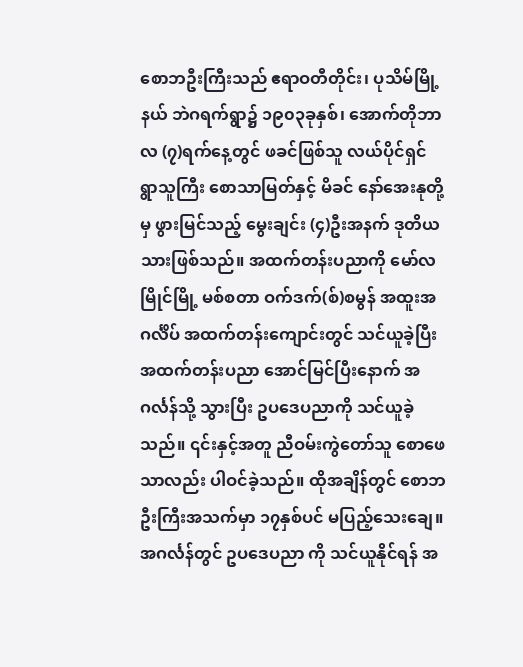စောဘဦးကြီးသည် ဧရာဝတီတိုင်း၊ ပုသိမ်မြို့နယ် ဘဲဂရက်ရွာ၌ ၁၉၀၃ခုနှစ်၊ အောက်တိုဘာလ (၇)ရက်နေ့တွင် ဖခင်ဖြစ်သူ လယ်ပိုင်ရှင် ရွာသူကြီး စောသာမြတ်နှင့် မိခင် နော်အေးနုတို့မှ ဖွားမြင်သည့် မွေးချင်း (၄)ဦးအနက် ဒုတိယသားဖြစ်သည်။ အထက်တန်းပညာကို မော်လမြိုင်မြို့ မစ်စတာ ဝက်ဒက်(စ်)စမွန် အထူးအဂင်္လိပ် အထက်တန်းကျောင်းတွင် သင်ယူခဲ့ပြီး အထက်တန်းပညာ အောင်မြင်ပြီးနောက် အဂင်္လန်သို့ သွားပြီး ဥပဒေပညာကို သင်ယူခဲ့သည်။ ၎င်းနှင့်အတူ ညီဝမ်းကွဲတော်သူ စောဖေသာလည်း ပါဝင်ခဲ့သည်။ ထိုအချိန်တွင် စောဘဦးကြီးအသက်မှာ ၁၇နှစ်ပင် မပြည့်သေးချေ။ အဂင်္လန်တွင် ဥပဒေပညာ ကို သင်ယူနိုင်ရန် အ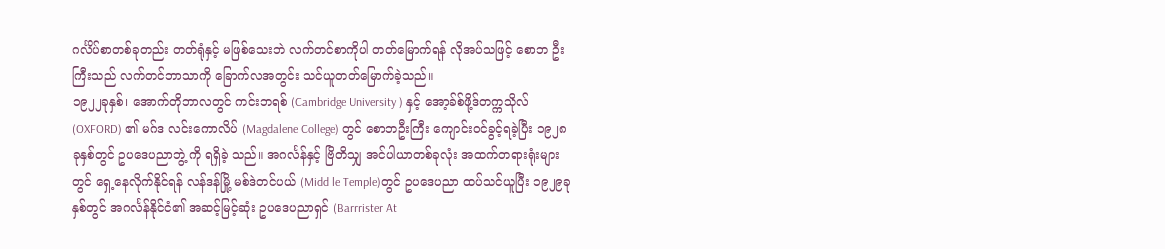ဂင်္လိပ်စာတစ်ခုတည်း တတ်ရုံနှင့် မဖြစ်သေးဘဲ လက်တင်စာကိုပါ တတ်မြောက်ရန် လိုအပ်သဖြင့် စောဘ ဦးကြီးသည် လက်တင်ဘာသာကို ခြောက်လအတွင်း သင်ယူတတ်မြောက်ခဲ့သည်။
၁၉၂၂ခုနှစ်၊ အောက်တိုဘာလတွင် ကင်းဘရစ် (Cambridge University ) နှင့် အော့ခ်စ်ဖို့ဒ်တက္ကသိုလ် (OXFORD) ၏ မဂ်ဒ လင်းကောလိပ် (Magdalene College) တွင် စောဘဦးကြီး ကျောင်းဝင်ခွင့်ရခဲ့ပြီး ၁၉၂၈ခုနှစ်တွင် ဥပဒေပညာဘွဲ့ ကို ရရှိခဲ့ သည်။ အဂင်္လန်နှင့် ဗြိတိသျှ အင်ပါယာတစ်ခုလုံး အထက်တရားရုံးများတွင် ရှေ့နေလိုက်နိုင်ရန် လန်ဒန်မြို့ မစ်ဒဲတင်ပယ် (Midd le Temple)တွင် ဥပဒေပညာ ထပ်သင်ယူပြီး ၁၉၂၉ခုနှစ်တွင် အဂင်္လန်နိုင်ငံ၏ အဆင့်မြင့်ဆုံး ဥပဒေပညာရှင် (Barrrister At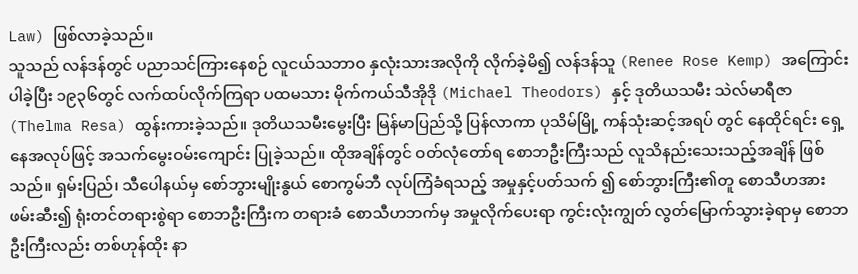Law) ဖြစ်လာခဲ့သည်။
သူသည် လန်ဒန်တွင် ပညာသင်ကြားနေစဉ် လူငယ်သဘာဝ နှလုံးသားအလိုကို လိုက်ခဲ့မိ၍ လန်ဒန်သူ (Renee Rose Kemp) အကြောင်းပါခဲ့ပြီး ၁၉၃၆တွင် လက်ထပ်လိုက်ကြရာ ပထမသား မိုက်ကယ်သီအိုဒို (Michael Theodors) နှင့် ဒုတိယသမီး သဲလ်မာရီဇာ (Thelma Resa) ထွန်းကားခဲ့သည်။ ဒုတိယသမီးမွေးပြီး မြန်မာပြည်သို့ ပြန်လာကာ ပုသိမ်မြို့ ကန်သုံးဆင့်အရပ် တွင် နေထိုင်ရင်း ရှေ့နေအလုပ်ဖြင့် အသက်မွေးဝမ်းကျောင်း ပြုခဲ့သည်။ ထိုအချိန်တွင် ဝတ်လုံတော်ရ စောဘဦးကြီးသည် လူသိနည်းသေးသည့်အချိန် ဖြစ်သည်။ ရှမ်းပြည်၊ သီပေါနယ်မှ စော်ဘွားမျိုးနွယ် စောကွမ်ဘီ လုပ်ကြံခံရသည့် အမှုနှင့်ပတ်သက် ၍ စော်ဘွားကြီး၏တူ စောသီဟအား ဖမ်းဆီး၍ ရုံးတင်တရားစွဲရာ စောဘဦးကြီးက တရားခံ စောသီဟဘက်မှ အမှုလိုက်ပေးရာ ကွင်းလုံးကျွတ် လွတ်မြောက်သွားခဲ့ရာမှ စောဘဦးကြီးလည်း တစ်ဟုန်ထိုး နာ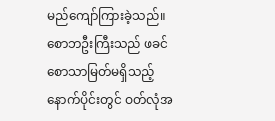မည်ကျော်ကြားခဲ့သည်။ စောဘဦးကြီးသည် ဖခင် စောသာမြတ်မရှိသည့် နောက်ပိုင်းတွင် ဝတ်လုံအ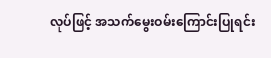လုပ်ဖြင့် အသက်မွေးဝမ်းကြောင်းပြုရင်း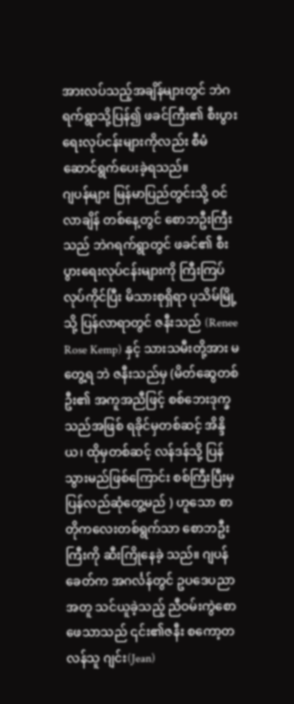အားလပ်သည့်အချိန်များတွင် ဘဲဂ ရက်ရွာသို့ပြန်၍ ဖခင်ကြီး၏ စီးပွားရေးလုပ်ငန်းများကိုလည်း စီမံဆောင်ရွက်ပေးခဲ့ရသည်။
ဂျပန်များ မြန်မာပြည်တွင်းသို့ ဝင်လာချိန် တစ်နေ့တွင် စောဘဦးကြီးသည် ဘဲဂရက်ရွာတွင် ဖခင်၏ စီးပွားရေးလုပ်ငန်းများကို ကြီးကြပ်လုပ်ကိုင်ပြီး မိသားစုရှိရာ ပုသိမ်မြို့သို့ ပြန်လာရာတွင် ဇနီးသည် (Renee Rose Kemp) နှင့် သားသမီးတို့အား မတွေ့ရ ဘဲ ဇနီးသည်မှ (မိတ်ဆွေတစ်ဦး၏ အကူအညီဖြင့် စစ်ဘေးဒုက္ခသည်အဖြစ် ရခိုင်မှတစ်ဆင့် အိန္ဒိယ၊ ထိုမှတစ်ဆင့် လန်ဒန်သို့ ပြန်သွားမည်ဖြစ်ကြောင်း စစ်ကြီးပြီးမှ ပြန်လည်ဆုံတွေ့မည် ) ဟူသော စာတိုကလေးတစ်ရွက်သာ စောဘဦးကြီးကို ဆီးကြိုနေခဲ့ သည်။ ဂျပန်ခေတ်က အဂင်္လန်တွင် ဥပဒေပညာအတူ သင်ယူခဲ့သည့် ညီဝမ်းကွဲစောဖေသာသည် ၎င်း၏ဇနီး စကော့တလန်သူ ဂျင်း(Jean)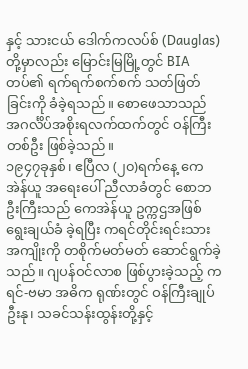နှင့် သားငယ် ဒေါက်ကလပ်စ် (Dauglas) တို့မှာလည်း မြောင်းမြမြို့တွင် BIA တပ်၏ ရက်ရက်စက်စက် သတ်ဖြတ် ခြင်းကို ခံခဲ့ရသည်။ စောဖေသာသည် အဂင်္လိပ်အစိုးရလက်ထက်တွင် ဝန်ကြီးတစ်ဦး ဖြစ်ခဲ့သည်။
၁၉၄၇ခုနှစ်၊ ဧပြီလ (၂၀)ရက်နေ့ ကေအဲန်ယူ အရေးပေါ် ညီလာခံတွင် စောဘဦးကြီးသည် ကေအဲန်ယူ ဥက္ကဌအဖြစ် ရွေးချယ်ခံ ခဲ့ရပြီး ကရင်တိုင်းရင်းသားအကျိုးကို တစိုက်မတ်မတ် ဆောင်ရွက်ခဲ့သည်။ ဂျပန်ဝင်လာစ ဖြစ်ပွားခဲ့သည့် ကရင်-ဗမာ အဓိက ရုဏ်းတွင် ဝန်ကြီးချုပ်ဦးနု၊ သခင်သန်းထွန်းတို့နှင့်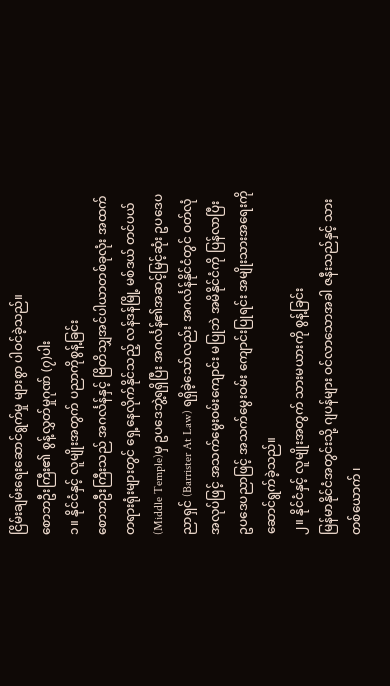ငြိမ်းချမ်းရေးဆောင်ရွက်မှု များစွာ ပါဝင်ခဲ့သည်။
စောဘဦးကြီး၏ စွန့်လွှတ်မှုဂုဏ် (၇)ပါး
၁။ နိုင်ငံနှင့် လူမျိုးအတွက် ပညာကိုစွန့်ခြင်း
စောဘဦးကြီးသည် အဂင်္လန်နှင့် ဗြိတိသျှအင်ပါယာတစ်ခုလုံး အထက်တရားရုံးများတွင် ရှေ့နေလိုက်နိုင်သည့် လန်ဒန်မြို့ မစ်ဒယ် တင်ပယ် (Middle Temple)မှ ဥပဒေဘွဲ့ရရှိပြီး အဂင်္လန်၏အဆင့်မြင့်ဆုံး ဥပဒေပညာရှင် (Barrister At Law) ရရှိခဲ့သော်လည်း အဂင်္လန်နိုင်ငံတွင် ဝတ်လုံအလုပ်ဖြင့် အသက်မွေးဝမ်းကျောင်း မပြုဘဲ အမိနိုင်ငံကို ပြန်လာပြီး ဥပဒေပညာဖြင့် အသက်မွေးဝမ်း ကျောင်းပြုရင်း အမျိုးသားအရေးကို ဆောင်ရွက်ခဲ့သည်။
၂။ နိုင်ငံနှင့် လူမျိုးအတွက် သားမယားကို စွန့်ခြင်း
မြန်မာနိုင်ငံအတွင်းသို့ ဂျပန်များ ဝင်လာသောအခါ ဇနီးသည်နှင့် သားတစ်ယောက် ၊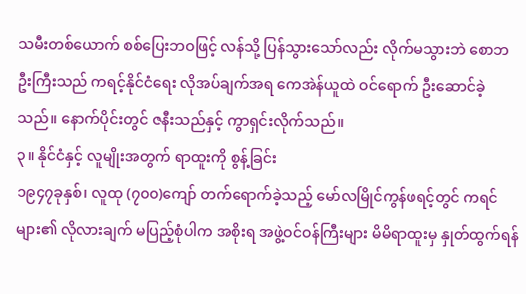သမီးတစ်ယောက် စစ်ပြေးဘဝဖြင့် လန်သို့ ပြန်သွားသော်လည်း လိုက်မသွားဘဲ စောဘဦးကြီးသည် ကရင့်နိုင်ငံရေး လိုအပ်ချက်အရ ကေအဲန်ယူထဲ ဝင်ရောက် ဦးဆောင်ခဲ့သည်။ နောက်ပိုင်းတွင် ဇနီးသည်နှင့် ကွာရှင်းလိုက်သည်။
၃။ နိုင်ငံနှင့် လူမျိုးအတွက် ရာထူးကို စွန့်ခြင်း
၁၉၄၇ခုနှစ်၊ လူထု (၇၀၀)ကျော် တက်ရောက်ခဲ့သည့် မော်လမြိုင်ကွန်ဖရင့်တွင် ကရင်များ၏ လိုလားချက် မပြည့်စုံပါက အစိုးရ အဖွဲ့ဝင်ဝန်ကြီးများ မိမိရာထူးမှ နှုတ်ထွက်ရန်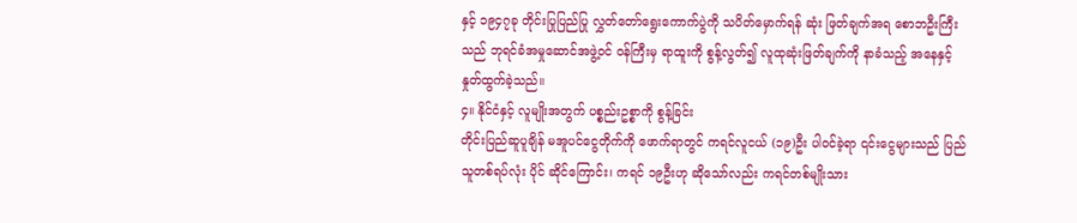နှင့် ၁၉၄၇ခု တိုင်းပြုပြည်ပြု လွှတ်တော်ရွေးကောက်ပွဲကို သပိတ်မှောက်ရန် ဆုံး ဖြတ်ချက်အရ စောဘဦးကြီးသည် ဘုရင်ခံအမှုဆောင်အဖွဲ့ဝင် ဝန်ကြီးမှ ရာထူးကို စွန့်လွတ်၍ လူထုဆုံးဖြတ်ချက်ကို နာခံသည့် အနေနှင့် နှုတ်ထွက်ခဲ့သည်။
၄။ နိုင်ငံနှင့် လူမျိုးအတွက် ပစ္စည်းဥစ္စာကို စွန့်ခြင်း
တိုင်းပြည်ဆူပူချိန် မအူပင်ငွေတိုက်ကို ဖောက်ရာတွင် ကရင်လူငယ် (၁၉)ဦး ပါဝင်ခဲ့ရာ ၎င်းငွေများသည် ပြည်သူတစ်ရပ်လုံး ပိုင် ဆိုင်ကြောင်း၊ ကရင် ၁၉ဦးဟု ဆိုသော်လည်း ကရင်တစ်မျိုးသား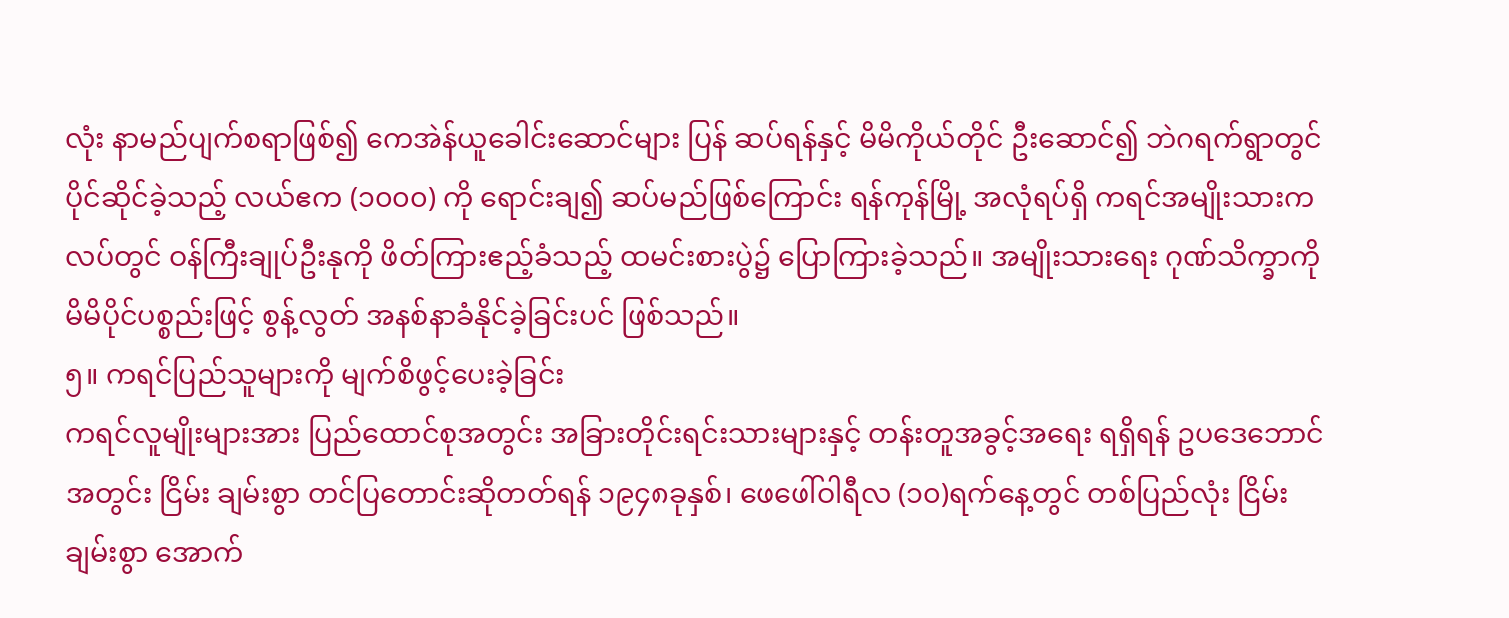လုံး နာမည်ပျက်စရာဖြစ်၍ ကေအဲန်ယူခေါင်းဆောင်များ ပြန် ဆပ်ရန်နှင့် မိမိကိုယ်တိုင် ဦးဆောင်၍ ဘဲဂရက်ရွာတွင် ပိုင်ဆိုင်ခဲ့သည့် လယ်ဧက (၁၀၀၀) ကို ရောင်းချ၍ ဆပ်မည်ဖြစ်ကြောင်း ရန်ကုန်မြို့ အလုံရပ်ရှိ ကရင်အမျိုးသားကလပ်တွင် ဝန်ကြီးချုပ်ဦးနုကို ဖိတ်ကြားဧည့်ခံသည့် ထမင်းစားပွဲ၌ ပြောကြားခဲ့သည်။ အမျိုးသားရေး ဂုဏ်သိက္ခာကို မိမိပိုင်ပစ္စည်းဖြင့် စွန့်လွတ် အနစ်နာခံနိုင်ခဲ့ခြင်းပင် ဖြစ်သည်။
၅။ ကရင်ပြည်သူများကို မျက်စိဖွင့်ပေးခဲ့ခြင်း
ကရင်လူမျိုးများအား ပြည်ထောင်စုအတွင်း အခြားတိုင်းရင်းသားများနှင့် တန်းတူအခွင့်အရေး ရရှိရန် ဥပဒေဘောင်အတွင်း ငြိမ်း ချမ်းစွာ တင်ပြတောင်းဆိုတတ်ရန် ၁၉၄၈ခုနှစ်၊ ဖေဖေါ်ဝါရီလ (၁၀)ရက်နေ့တွင် တစ်ပြည်လုံး ငြိမ်းချမ်းစွာ အောက်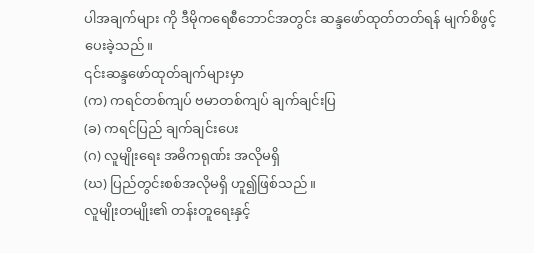ပါအချက်များ ကို ဒီမိုကရေစီဘောင်အတွင်း ဆန္ဒဖော်ထုတ်တတ်ရန် မျက်စိဖွင့်ပေးခဲ့သည်။
၎င်းဆန္ဒဖော်ထုတ်ချက်များမှာ
(က) ကရင်တစ်ကျပ် ဗမာတစ်ကျပ် ချက်ချင်းပြ
(ခ) ကရင်ပြည် ချက်ချင်းပေး
(ဂ) လူမျိုးရေး အဓိကရုဏ်း အလိုမရှိ
(ဃ) ပြည်တွင်းစစ်အလိုမရှိ ဟူ၍ဖြစ်သည်။
လူမျိုးတမျိုး၏ တန်းတူရေးနှင့်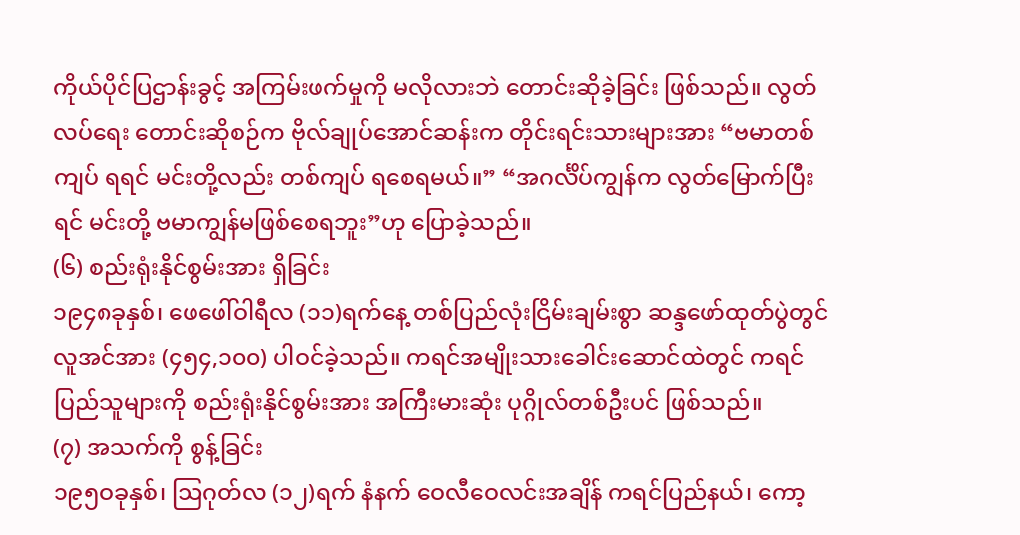ကိုယ်ပိုင်ပြဌာန်းခွင့် အကြမ်းဖက်မှုကို မလိုလားဘဲ တောင်းဆိုခဲ့ခြင်း ဖြစ်သည်။ လွတ်လပ်ရေး တောင်းဆိုစဉ်က ဗိုလ်ချုပ်အောင်ဆန်းက တိုင်းရင်းသားများအား “ဗမာတစ်ကျပ် ရရင် မင်းတို့လည်း တစ်ကျပ် ရစေရမယ်။” “အဂင်္လိပ်ကျွန်က လွတ်မြောက်ပြီးရင် မင်းတို့ ဗမာကျွန်မဖြစ်စေရဘူး”ဟု ပြောခဲ့သည်။
(၆) စည်းရုံးနိုင်စွမ်းအား ရှိခြင်း
၁၉၄၈ခုနှစ်၊ ဖေဖေါ်ဝါရီလ (၁၁)ရက်နေ့ တစ်ပြည်လုံးငြိမ်းချမ်းစွာ ဆန္ဒဖော်ထုတ်ပွဲတွင် လူအင်အား (၄၅၄,၁၀၀) ပါဝင်ခဲ့သည်။ ကရင်အမျိုးသားခေါင်းဆောင်ထဲတွင် ကရင်ပြည်သူများကို စည်းရုံးနိုင်စွမ်းအား အကြီးမားဆုံး ပုဂ္ဂိုလ်တစ်ဦးပင် ဖြစ်သည်။
(၇) အသက်ကို စွန့်ခြင်း
၁၉၅ဝခုနှစ်၊ ဩဂုတ်လ (၁၂)ရက် နံနက် ဝေလီဝေလင်းအချိန် ကရင်ပြည်နယ်၊ ကော့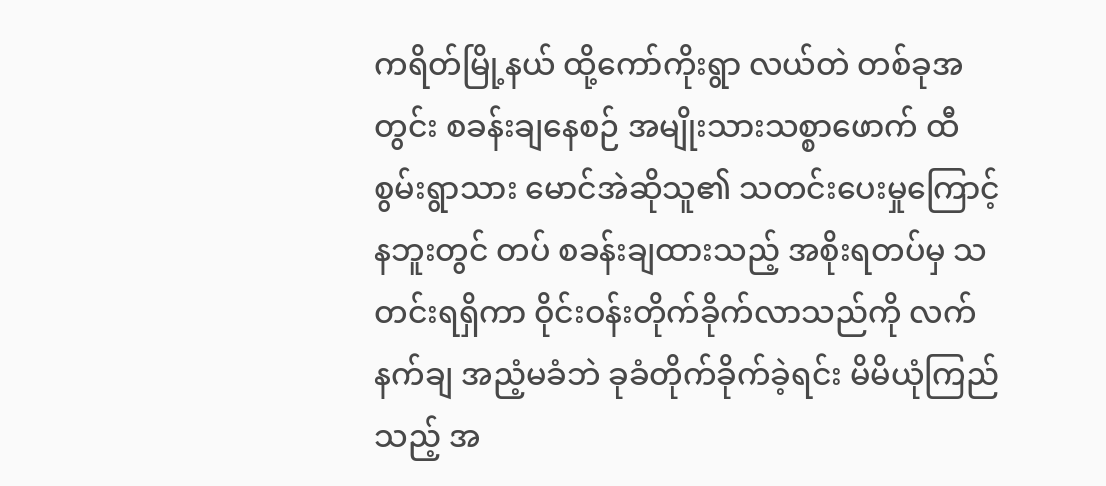ကရိတ်မြို့နယ် ထို့ကော်ကိုးရွာ လယ်တဲ တစ်ခုအတွင်း စခန်းချနေစဉ် အမျိုးသားသစ္စာဖောက် ထီစွမ်းရွာသား မောင်အဲဆိုသူ၏ သတင်းပေးမှုကြောင့် နဘူးတွင် တပ် စခန်းချထားသည့် အစိုးရတပ်မှ သတင်းရရှိကာ ဝိုင်းဝန်းတိုက်ခိုက်လာသည်ကို လက်နက်ချ အညံ့မခံဘဲ ခုခံတိုက်ခိုက်ခဲ့ရင်း မိမိယုံကြည်သည့် အ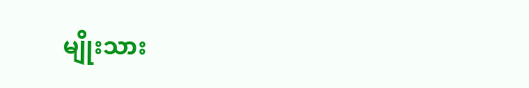မျိုးသား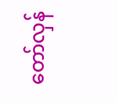တော်လှန်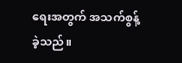ရေးအတွက် အသက်စွန့်ခဲ့သည်။